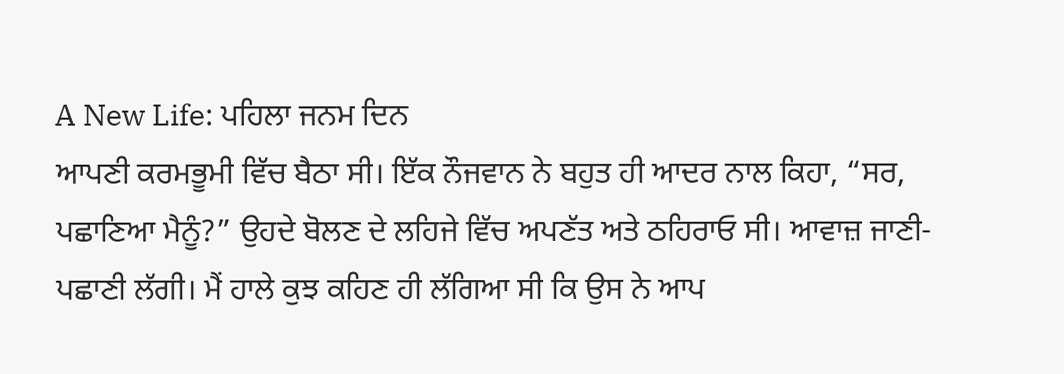A New Life: ਪਹਿਲਾ ਜਨਮ ਦਿਨ
ਆਪਣੀ ਕਰਮਭੂਮੀ ਵਿੱਚ ਬੈਠਾ ਸੀ। ਇੱਕ ਨੌਜਵਾਨ ਨੇ ਬਹੁਤ ਹੀ ਆਦਰ ਨਾਲ ਕਿਹਾ, “ਸਰ, ਪਛਾਣਿਆ ਮੈਨੂੰ?” ਉਹਦੇ ਬੋਲਣ ਦੇ ਲਹਿਜੇ ਵਿੱਚ ਅਪਣੱਤ ਅਤੇ ਠਹਿਰਾਓ ਸੀ। ਆਵਾਜ਼ ਜਾਣੀ-ਪਛਾਣੀ ਲੱਗੀ। ਮੈਂ ਹਾਲੇ ਕੁਝ ਕਹਿਣ ਹੀ ਲੱਗਿਆ ਸੀ ਕਿ ਉਸ ਨੇ ਆਪ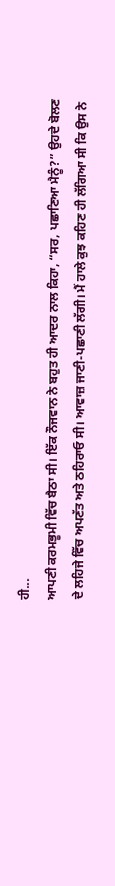ਹੀ...
ਆਪਣੀ ਕਰਮਭੂਮੀ ਵਿੱਚ ਬੈਠਾ ਸੀ। ਇੱਕ ਨੌਜਵਾਨ ਨੇ ਬਹੁਤ ਹੀ ਆਦਰ ਨਾਲ ਕਿਹਾ, “ਸਰ, ਪਛਾਣਿਆ ਮੈਨੂੰ?” ਉਹਦੇ ਬੋਲਣ ਦੇ ਲਹਿਜੇ ਵਿੱਚ ਅਪਣੱਤ ਅਤੇ ਠਹਿਰਾਓ ਸੀ। ਆਵਾਜ਼ ਜਾਣੀ-ਪਛਾਣੀ ਲੱਗੀ। ਮੈਂ ਹਾਲੇ ਕੁਝ ਕਹਿਣ ਹੀ ਲੱਗਿਆ ਸੀ ਕਿ ਉਸ ਨੇ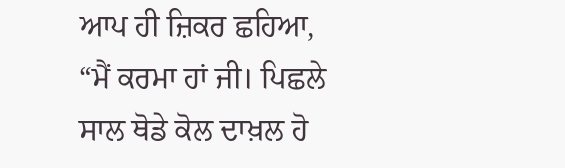ਆਪ ਹੀ ਜ਼ਿਕਰ ਛਹਿਆ, “ਮੈਂ ਕਰਮਾ ਹਾਂ ਜੀ। ਪਿਛਲੇ ਸਾਲ ਥੋਡੇ ਕੋਲ ਦਾਖ਼ਲ ਹੋ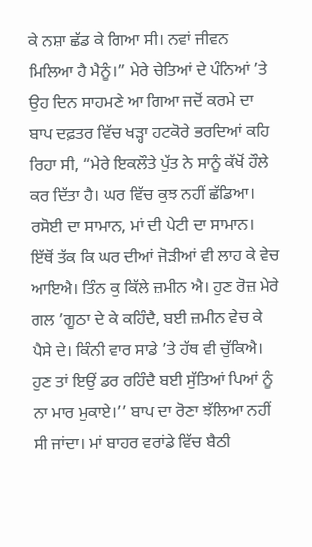ਕੇ ਨਸ਼ਾ ਛੱਡ ਕੇ ਗਿਆ ਸੀ। ਨਵਾਂ ਜੀਵਨ ਮਿਲਿਆ ਹੈ ਮੈਨੂੰ।” ਮੇਰੇ ਚੇਤਿਆਂ ਦੇ ਪੰਨਿਆਂ ’ਤੇ ਉਹ ਦਿਨ ਸਾਹਮਣੇ ਆ ਗਿਆ ਜਦੋਂ ਕਰਮੇ ਦਾ ਬਾਪ ਦਫ਼ਤਰ ਵਿੱਚ ਖੜ੍ਹਾ ਹਟਕੋਰੇ ਭਰਦਿਆਂ ਕਹਿ ਰਿਹਾ ਸੀ, “ਮੇਰੇ ਇਕਲੌਤੇ ਪੁੱਤ ਨੇ ਸਾਨੂੰ ਕੱਖੋਂ ਹੌਲੇ ਕਰ ਦਿੱਤਾ ਹੈ। ਘਰ ਵਿੱਚ ਕੁਝ ਨਹੀਂ ਛੱਡਿਆ। ਰਸੋਈ ਦਾ ਸਾਮਾਨ, ਮਾਂ ਦੀ ਪੇਟੀ ਦਾ ਸਾਮਾਨ। ਇੱਥੋਂ ਤੱਕ ਕਿ ਘਰ ਦੀਆਂ ਜੋੜੀਆਂ ਵੀ ਲਾਹ ਕੇ ਵੇਚ ਆਇਐ। ਤਿੰਨ ਕੁ ਕਿੱਲੇ ਜ਼ਮੀਨ ਐ। ਹੁਣ ਰੋਜ਼ ਮੇਰੇ ਗਲ ’ਗੂਠਾ ਦੇ ਕੇ ਕਹਿੰਦੈ, ਬਈ ਜ਼ਮੀਨ ਵੇਚ ਕੇ ਪੈਸੇ ਦੇ। ਕਿੰਨੀ ਵਾਰ ਸਾਡੇ ’ਤੇ ਹੱਥ ਵੀ ਚੁੱਕਿਐ। ਹੁਣ ਤਾਂ ਇਉਂ ਡਰ ਰਹਿੰਦੈ ਬਈ ਸੁੱਤਿਆਂ ਪਿਆਂ ਨੂੰ ਨਾ ਮਾਰ ਮੁਕਾਏ।’’ ਬਾਪ ਦਾ ਰੋਣਾ ਝੱਲਿਆ ਨਹੀਂ ਸੀ ਜਾਂਦਾ। ਮਾਂ ਬਾਹਰ ਵਰਾਂਡੇ ਵਿੱਚ ਬੈਠੀ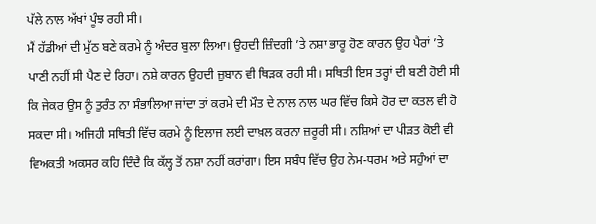ਪੱਲੇ ਨਾਲ ਅੱਖਾਂ ਪੂੰਝ ਰਹੀ ਸੀ।
ਮੈਂ ਹੱਡੀਆਂ ਦੀ ਮੁੱਠ ਬਣੇ ਕਰਮੇ ਨੂੰ ਅੰਦਰ ਬੁਲਾ ਲਿਆ। ਉਹਦੀ ਜ਼ਿੰਦਗੀ ’ਤੇ ਨਸ਼ਾ ਭਾਰੂ ਹੋਣ ਕਾਰਨ ਉਹ ਪੈਰਾਂ ’ਤੇ ਪਾਣੀ ਨਹੀਂ ਸੀ ਪੈਣ ਦੇ ਰਿਹਾ। ਨਸ਼ੇ ਕਾਰਨ ਉਹਦੀ ਜ਼ੁਬਾਨ ਵੀ ਥਿੜਕ ਰਹੀ ਸੀ। ਸਥਿਤੀ ਇਸ ਤਰ੍ਹਾਂ ਦੀ ਬਣੀ ਹੋਈ ਸੀ ਕਿ ਜੇਕਰ ਉਸ ਨੂੰ ਤੁਰੰਤ ਨਾ ਸੰਭਾਲਿਆ ਜਾਂਦਾ ਤਾਂ ਕਰਮੇ ਦੀ ਮੌਤ ਦੇ ਨਾਲ ਨਾਲ ਘਰ ਵਿੱਚ ਕਿਸੇ ਹੋਰ ਦਾ ਕਤਲ ਵੀ ਹੋ ਸਕਦਾ ਸੀ। ਅਜਿਹੀ ਸਥਿਤੀ ਵਿੱਚ ਕਰਮੇ ਨੂੰ ਇਲਾਜ ਲਈ ਦਾਖ਼ਲ ਕਰਨਾ ਜ਼ਰੂਰੀ ਸੀ। ਨਸ਼ਿਆਂ ਦਾ ਪੀੜਤ ਕੋਈ ਵੀ ਵਿਅਕਤੀ ਅਕਸਰ ਕਹਿ ਦਿੰਦੈ ਕਿ ਕੱਲ੍ਹ ਤੋਂ ਨਸ਼ਾ ਨਹੀਂ ਕਰਾਂਗਾ। ਇਸ ਸਬੰਧ ਵਿੱਚ ਉਹ ਨੇਮ-ਧਰਮ ਅਤੇ ਸਹੁੰਆਂ ਦਾ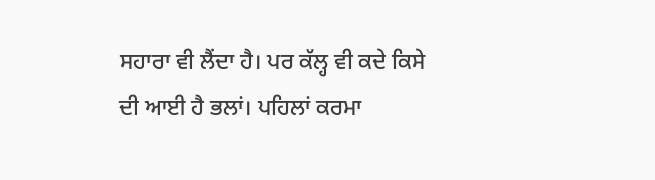ਸਹਾਰਾ ਵੀ ਲੈਂਦਾ ਹੈ। ਪਰ ਕੱਲ੍ਹ ਵੀ ਕਦੇ ਕਿਸੇ ਦੀ ਆਈ ਹੈ ਭਲਾਂ। ਪਹਿਲਾਂ ਕਰਮਾ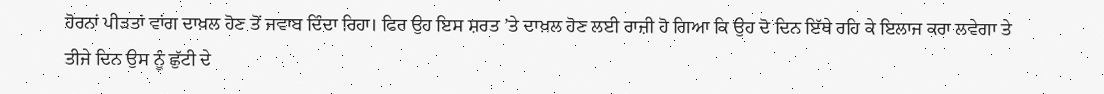ਹੋਰਨਾਂ ਪੀੜਤਾਂ ਵਾਂਗ ਦਾਖ਼ਲ ਹੋਣ ਤੋਂ ਜਵਾਬ ਦਿੰਦਾ ਰਿਹਾ। ਫਿਰ ਉਹ ਇਸ ਸ਼ਰਤ ’ਤੇ ਦਾਖ਼ਲ ਹੋਣ ਲਈ ਰਾਜ਼ੀ ਹੋ ਗਿਆ ਕਿ ਉਹ ਦੋ ਦਿਨ ਇੱਥੇ ਰਹਿ ਕੇ ਇਲਾਜ ਕਰਾ ਲਵੇਗਾ ਤੇ ਤੀਜੇ ਦਿਨ ਉਸ ਨੂੰ ਛੁੱਟੀ ਦੇ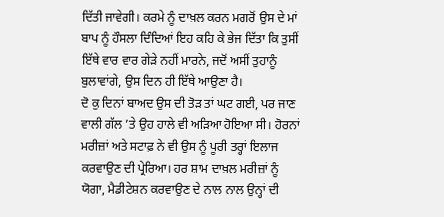ਦਿੱਤੀ ਜਾਵੇਗੀ। ਕਰਮੇ ਨੂੰ ਦਾਖ਼ਲ ਕਰਨ ਮਗਰੋਂ ਉਸ ਦੇ ਮਾਂ ਬਾਪ ਨੂੰ ਹੌਸਲਾ ਦਿੰਦਿਆਂ ਇਹ ਕਹਿ ਕੇ ਭੇਜ ਦਿੱਤਾ ਕਿ ਤੁਸੀਂ ਇੱਥੇ ਵਾਰ ਵਾਰ ਗੇੜੇ ਨਹੀਂ ਮਾਰਨੇ, ਜਦੋਂ ਅਸੀਂ ਤੁਹਾਨੂੰ ਬੁਲਾਵਾਂਗੇ, ਉਸ ਦਿਨ ਹੀ ਇੱਥੇ ਆਉਣਾ ਹੈ।
ਦੋ ਕੁ ਦਿਨਾਂ ਬਾਅਦ ਉਸ ਦੀ ਤੋੜ ਤਾਂ ਘਟ ਗਈ, ਪਰ ਜਾਣ ਵਾਲੀ ਗੱਲ ’ਤੇ ਉਹ ਹਾਲੇ ਵੀ ਅੜਿਆ ਹੋਇਆ ਸੀ। ਹੋਰਨਾਂ ਮਰੀਜ਼ਾਂ ਅਤੇ ਸਟਾਫ਼ ਨੇ ਵੀ ਉਸ ਨੂੰ ਪੂਰੀ ਤਰ੍ਹਾਂ ਇਲਾਜ ਕਰਵਾਉਣ ਦੀ ਪ੍ਰੇਰਿਆ। ਹਰ ਸ਼ਾਮ ਦਾਖ਼ਲ ਮਰੀਜ਼ਾਂ ਨੂੰ ਯੋਗਾ, ਮੈਡੀਟੇਸ਼ਨ ਕਰਵਾਉਣ ਦੇ ਨਾਲ ਨਾਲ ਉਨ੍ਹਾਂ ਦੀ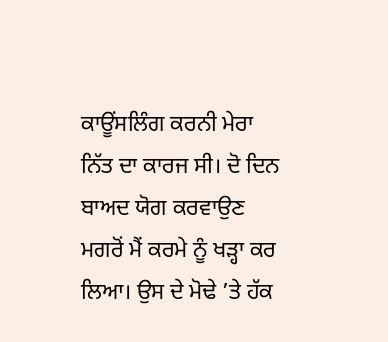ਕਾਊਂਸਲਿੰਗ ਕਰਨੀ ਮੇਰਾ ਨਿੱਤ ਦਾ ਕਾਰਜ ਸੀ। ਦੋ ਦਿਨ ਬਾਅਦ ਯੋਗ ਕਰਵਾਉਣ ਮਗਰੋਂ ਮੈਂ ਕਰਮੇ ਨੂੰ ਖੜ੍ਹਾ ਕਰ ਲਿਆ। ਉਸ ਦੇ ਮੋਢੇ ’ਤੇ ਹੱਕ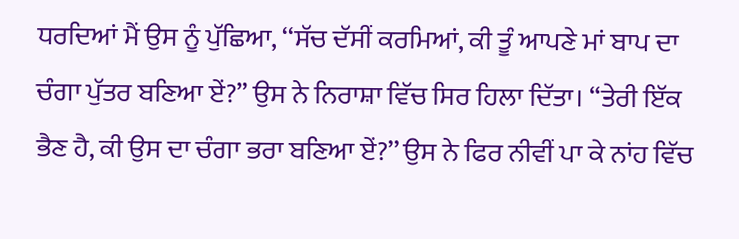ਧਰਦਿਆਂ ਮੈਂ ਉਸ ਨੂੰ ਪੁੱਛਿਆ, ‘‘ਸੱਚ ਦੱਸੀਂ ਕਰਮਿਆਂ, ਕੀ ਤੂੰ ਆਪਣੇ ਮਾਂ ਬਾਪ ਦਾ ਚੰਗਾ ਪੁੱਤਰ ਬਣਿਆ ਏਂ?” ਉਸ ਨੇ ਨਿਰਾਸ਼ਾ ਵਿੱਚ ਸਿਰ ਹਿਲਾ ਦਿੱਤਾ। “ਤੇਰੀ ਇੱਕ ਭੈਣ ਹੈ, ਕੀ ਉਸ ਦਾ ਚੰਗਾ ਭਰਾ ਬਣਿਆ ਏਂ?’’ ਉਸ ਨੇ ਫਿਰ ਨੀਵੀਂ ਪਾ ਕੇ ਨਾਂਹ ਵਿੱਚ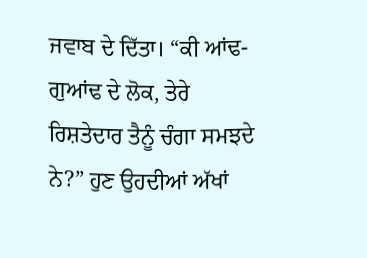ਜਵਾਬ ਦੇ ਦਿੱਤਾ। “ਕੀ ਆਂਢ-ਗੁਆਂਢ ਦੇ ਲੋਕ, ਤੇਰੇ ਰਿਸ਼ਤੇਦਾਰ ਤੈਨੂੰ ਚੰਗਾ ਸਮਝਦੇ ਨੇ?” ਹੁਣ ਉਹਦੀਆਂ ਅੱਖਾਂ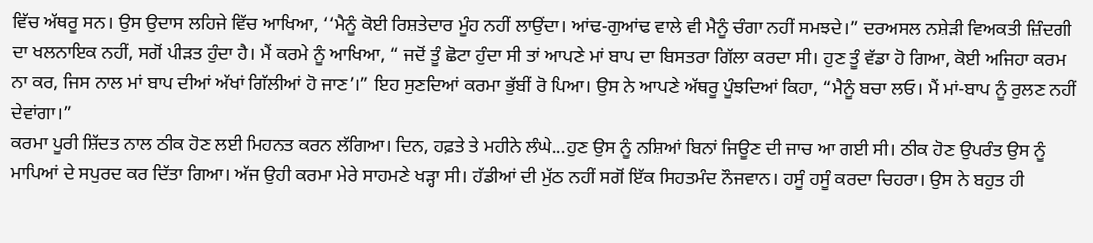ਵਿੱਚ ਅੱਥਰੂ ਸਨ। ਉਸ ਉਦਾਸ ਲਹਿਜੇ ਵਿੱਚ ਆਖਿਆ, ‘‘ਮੈਨੂੰ ਕੋਈ ਰਿਸ਼ਤੇਦਾਰ ਮੂੰਹ ਨਹੀਂ ਲਾਉਂਦਾ। ਆਂਢ-ਗੁਆਂਢ ਵਾਲੇ ਵੀ ਮੈਨੂੰ ਚੰਗਾ ਨਹੀਂ ਸਮਝਦੇ।” ਦਰਅਸਲ ਨਸ਼ੇੜੀ ਵਿਅਕਤੀ ਜ਼ਿੰਦਗੀ ਦਾ ਖਲਨਾਇਕ ਨਹੀਂ, ਸਗੋਂ ਪੀੜਤ ਹੁੰਦਾ ਹੈ। ਮੈਂ ਕਰਮੇ ਨੂੰ ਆਖਿਆ, “ ਜਦੋਂ ਤੂੰ ਛੋਟਾ ਹੁੰਦਾ ਸੀ ਤਾਂ ਆਪਣੇ ਮਾਂ ਬਾਪ ਦਾ ਬਿਸਤਰਾ ਗਿੱਲਾ ਕਰਦਾ ਸੀ। ਹੁਣ ਤੂੰ ਵੱਡਾ ਹੋ ਗਿਆ, ਕੋਈ ਅਜਿਹਾ ਕਰਮ ਨਾ ਕਰ, ਜਿਸ ਨਾਲ ਮਾਂ ਬਾਪ ਦੀਆਂ ਅੱਖਾਂ ਗਿੱਲੀਆਂ ਹੋ ਜਾਣ’।” ਇਹ ਸੁਣਦਿਆਂ ਕਰਮਾ ਭੁੱਬੀਂ ਰੋ ਪਿਆ। ਉਸ ਨੇ ਆਪਣੇ ਅੱਥਰੂ ਪੂੰਝਦਿਆਂ ਕਿਹਾ, “ਮੈਨੂੰ ਬਚਾ ਲਓ। ਮੈਂ ਮਾਂ-ਬਾਪ ਨੂੰ ਰੁਲਣ ਨਹੀਂ ਦੇਵਾਂਗਾ।”
ਕਰਮਾ ਪੂਰੀ ਸ਼ਿੱਦਤ ਨਾਲ ਠੀਕ ਹੋਣ ਲਈ ਮਿਹਨਤ ਕਰਨ ਲੱਗਿਆ। ਦਿਨ, ਹਫ਼ਤੇ ਤੇ ਮਹੀਨੇ ਲੰਘੇ...ਹੁਣ ਉਸ ਨੂੰ ਨਸ਼ਿਆਂ ਬਿਨਾਂ ਜਿਊਣ ਦੀ ਜਾਚ ਆ ਗਈ ਸੀ। ਠੀਕ ਹੋਣ ਉਪਰੰਤ ਉਸ ਨੂੰ ਮਾਪਿਆਂ ਦੇ ਸਪੁਰਦ ਕਰ ਦਿੱਤਾ ਗਿਆ। ਅੱਜ ਉਹੀ ਕਰਮਾ ਮੇਰੇ ਸਾਹਮਣੇ ਖੜ੍ਹਾ ਸੀ। ਹੱਡੀਆਂ ਦੀ ਮੁੱਠ ਨਹੀਂ ਸਗੋਂ ਇੱਕ ਸਿਹਤਮੰਦ ਨੌਜਵਾਨ। ਹਸੂੰ ਹਸੂੰ ਕਰਦਾ ਚਿਹਰਾ। ਉਸ ਨੇ ਬਹੁਤ ਹੀ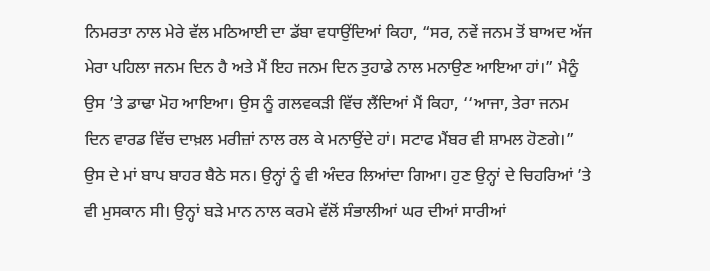ਨਿਮਰਤਾ ਨਾਲ ਮੇਰੇ ਵੱਲ ਮਠਿਆਈ ਦਾ ਡੱਬਾ ਵਧਾਉਂਦਿਆਂ ਕਿਹਾ, “ਸਰ, ਨਵੇਂ ਜਨਮ ਤੋਂ ਬਾਅਦ ਅੱਜ ਮੇਰਾ ਪਹਿਲਾ ਜਨਮ ਦਿਨ ਹੈ ਅਤੇ ਮੈਂ ਇਹ ਜਨਮ ਦਿਨ ਤੁਹਾਡੇ ਨਾਲ ਮਨਾਉਣ ਆਇਆ ਹਾਂ।” ਮੈਨੂੰ ਉਸ ’ਤੇ ਡਾਢਾ ਮੋਹ ਆਇਆ। ਉਸ ਨੂੰ ਗਲਵਕੜੀ ਵਿੱਚ ਲੈਂਦਿਆਂ ਮੈਂ ਕਿਹਾ, ‘‘ਆਜਾ, ਤੇਰਾ ਜਨਮ ਦਿਨ ਵਾਰਡ ਵਿੱਚ ਦਾਖ਼ਲ ਮਰੀਜ਼ਾਂ ਨਾਲ ਰਲ ਕੇ ਮਨਾਉਂਦੇ ਹਾਂ। ਸਟਾਫ ਮੈਂਬਰ ਵੀ ਸ਼ਾਮਲ ਹੋਣਗੇ।” ਉਸ ਦੇ ਮਾਂ ਬਾਪ ਬਾਹਰ ਬੈਠੇ ਸਨ। ਉਨ੍ਹਾਂ ਨੂੰ ਵੀ ਅੰਦਰ ਲਿਆਂਦਾ ਗਿਆ। ਹੁਣ ਉਨ੍ਹਾਂ ਦੇ ਚਿਹਰਿਆਂ ’ਤੇ ਵੀ ਮੁਸਕਾਨ ਸੀ। ਉਨ੍ਹਾਂ ਬੜੇ ਮਾਨ ਨਾਲ ਕਰਮੇ ਵੱਲੋਂ ਸੰਭਾਲੀਆਂ ਘਰ ਦੀਆਂ ਸਾਰੀਆਂ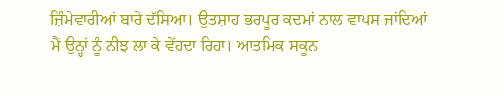ਜ਼ਿੰਮੇਵਾਰੀਆਂ ਬਾਰੇ ਦੱਸਿਆ। ਉਤਸ਼ਾਹ ਭਰਪੂਰ ਕਦਮਾਂ ਨਾਲ ਵਾਪਸ ਜਾਂਦਿਆਂ ਮੈਂ ਉਨ੍ਹਾਂ ਨੂੰ ਨੀਝ ਲਾ ਕੇ ਵੇਂਹਦਾ ਰਿਹਾ। ਆਤਮਿਕ ਸਕੂਨ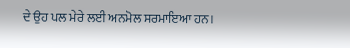ਦੇ ਉਹ ਪਲ ਮੇਰੇ ਲਈ ਅਨਮੋਲ ਸਰਮਾਇਆ ਹਨ।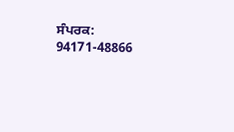ਸੰਪਰਕ: 94171-48866